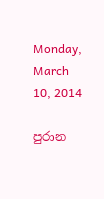Monday, March 10, 2014

පුරාන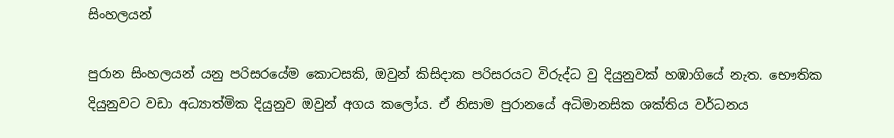සිංහලයන්

පුරාන සිංහලයන් යනු පරිසරයේම කොටසකි, ඔවුන් කිසිදාක පරිසරයට විරුද්ධ වු දියුනුවක් හඹාගියේ නැත. භෞතික දියුනුවට වඩා අධ්‍යාත්මික දියුනුව ඔවුන් අගය කලෝය. ඒ නිසාම පුරානයේ අධිමානසික ශක්තිය වර්ධනය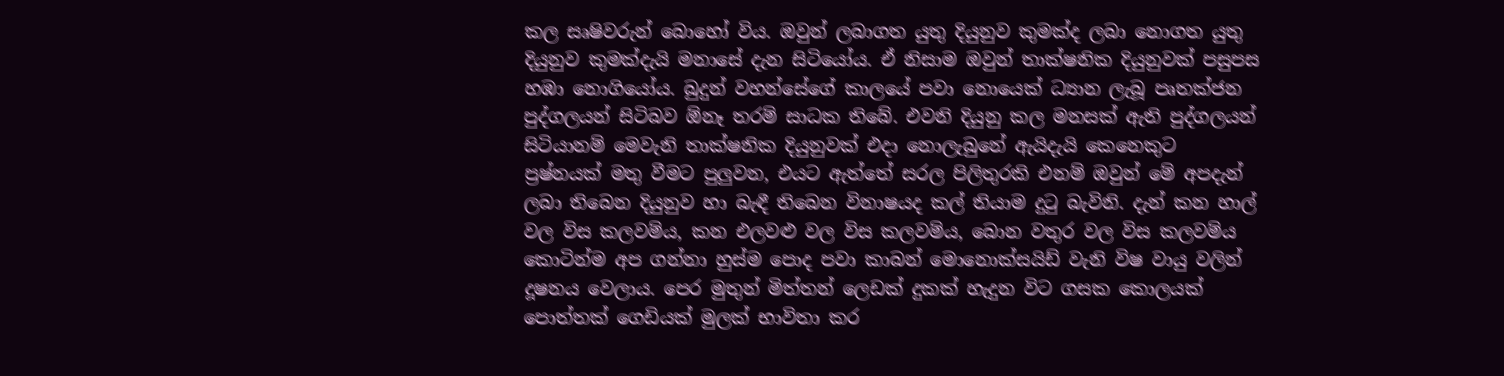කල සෘෂිවරුන් බොහෝ විය. ඔවුන් ලබාගත යුතු දියුනුව කුමක්ද ලබා නොගත යුතු දියුනුව කුමක්දැයි මනාසේ දැන සිටියෝය. ඒ නිසාම ඔවුන් තාක්ෂනික දියුනුවක් පසුපස හඹා නොගියෝය. බුදුන් වහන්සේගේ කාලයේ පවා නොයෙක් ධ්‍යාන ලැබූ පෘතක්ජන පුද්ගලයන් සිටිබව ඕනෑ තරම් සාධක තිබේ. එවනි දියුනු කල මනසක් ඇති පුද්ගලයන් සිටියානම් මෙවැනි තාක්ෂනික දියුනුවක් එදා නොලැබුනේ ඇයිදැයි කෙනෙකුට ප්‍රෂ්නයක් මතු වීමට පුලුවන, එයට ඇත්තේ සරල පිලිතුරකි එනම් ඔවුන් මේ අපදැන් ලබා තිබෙන දියුනුව හා බැඳී තිබෙන විනාෂයද කල් තියාම දුටු බැවිනි. දැන් කන හාල් වල විස කලවම්ය, කන එලවළු වල විස කලවම්ය, බොන වතුර වල විස කලවම්ය කොටින්ම අප ගන්නා හුස්ම පොද පවා කාබන් මොනොක්සයිඩ් වැනි විෂ වායු වලින් දූෂනය වෙලාය. පෙර මුතුන් මිත්තන් ලෙඩක් දුකක් හැදුන විට ගසක කොලයක් පොත්තක් ගෙඩියක් මුලක් භාවිතා කර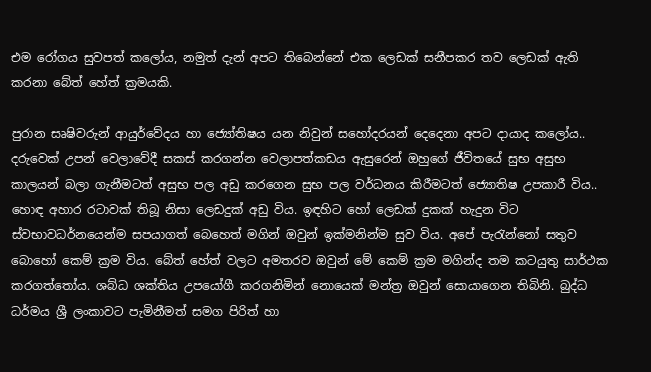එම රෝගය සුවපත් කලෝය, නමුත් දැන් අපට තිබෙන්නේ එක ලෙඩක් සනීපකර තව ලෙඩක් ඇති කරනා බේත් හේත් ක්‍රමයකි.

පුරාන සෘෂිවරුන් ආයුර්වේදය හා ජ්‍යෝතිෂය යන නිවුන් සහෝදරයන් දෙදෙනා අපට දායාද කලෝය.. දරුවෙක් උපන් වෙලාවේදී සකස් කරගන්න වෙලාපත්කඩය ඇසුරෙන් ඔහුගේ ජීවිතයේ සුභ අසුභ කාලයන් බලා ගැනීමටත් අසුභ පල අඩු කරගෙන සුභ පල වර්ධනය කිරීමටත් ජ්‍යොතිෂ උපකාරී විය.. හොඳ අහාර රටාවක් තිබූ නිසා ලෙඩදුක් අඩු විය. ඉඳහිට හෝ ලෙඩක් දුකක් හැදුන විට ස්වභාවධර්නයෙන්ම සපයාගත් බෙහෙත් මගින් ඔවුන් ඉක්මනින්ම සුව විය. අපේ පැරැන්නෝ සතුව බොහෝ කෙම් ක්‍රම විය. බේත් හේත් වලට අමතරව ඔවුන් මේ කෙම් ක්‍රම මගින්ද තම කටයුතු සාර්ථක කරගත්තෝය. ශබ්ධ ශක්තිය උපයෝගී කරගනිමින් නොයෙක් මන්ත්‍ර ඔවුන් සොයාගෙන තිබිනි. බුද්ධ ධර්මය ශ්‍රී ලංකාවට පැමිනීමත් සමග පිරිත් හා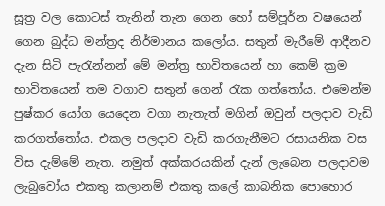සූත්‍ර වල කොටස් තැනින් තැන ගෙන හෝ සම්පූර්න වෂයෙන් ගෙන බුද්ධ මන්ත්‍රද නිර්මානය කලෝය. සතුන් මැරීමේ ආදීනව දැන සිටි පැරැන්නන් මේ මන්ත්‍ර භාවිතයෙන් හා කෙම් ක්‍රම භාවිතයෙන් තම වගාව සතුන් ගෙන් රැක ගත්තෝය. එමෙන්ම පුෂ්කර යෝග යෙදෙන වගා නැතැත් මගින් ඔවුන් පලදාව වැඩි කරගත්තෝය. එකල පලදාව වැඩි කරගැනීමට රසායනික වස විස දැම්මේ නැත. නමුත් අක්කරයකින් දැන් ලැබෙන පලදාවම ලැබුවෝය එකතු කලානම් එකතු කලේ කාබනික පොහොර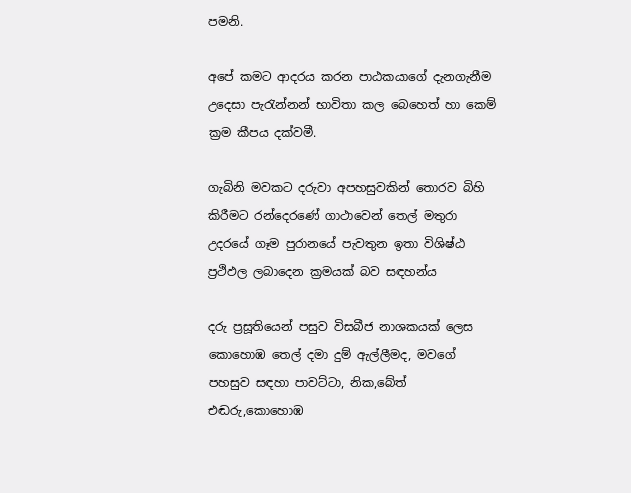පමනි.

අපේ කමට ආදරය කරන පාඨකයාගේ දැනගැනීම උදෙසා පැරැන්නන් භාවිතා කල බෙහෙත් හා කෙම් ක්‍රම කීපය දක්වමී.

ගැබිනි මවකට දරුවා අපහසුවකින් තොරව බිහි කිරීමට රන්දෙරණේ ගාථාවෙන් තෙල් මතුරා උදරයේ ගෑම පුරානයේ පැවතුන ඉතා විශිෂ්ඨ ප්‍රථිඵල ලබාදෙන ක්‍රමයක් බව සඳහන්ය

දරු ප්‍රසූතියෙන් පසුව විසබීජ නාශකයක් ලෙස කොහොඹ තෙල් දමා දුම් ඇල්ලීමද, මවගේ පහසුව සඳහා පාවට්ටා, නික,බේත් එඬරු,කොහොඹ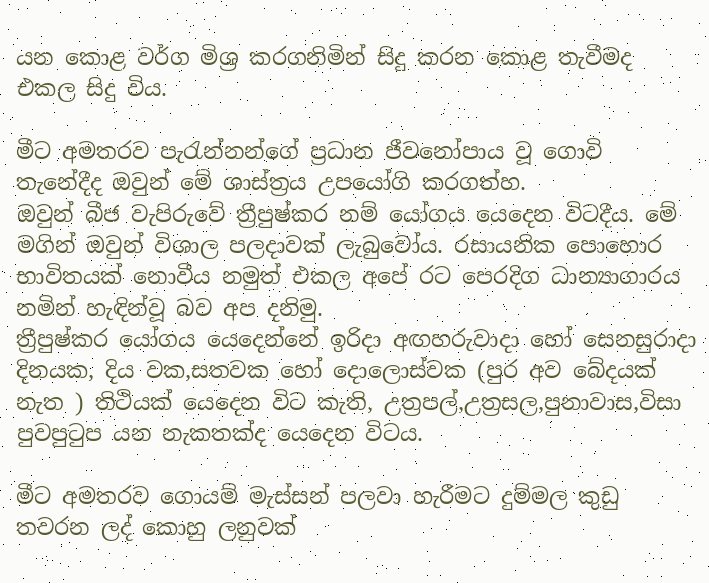යන කොළ වර්ග මිශ්‍ර කරගනිමින් සිදු කරන කොළ තැවීමද එකල සිදු විය.

මීට අමතරව පැරැන්නන්ගේ ප්‍රධාන ජීවනෝපාය වූ ගොවි තැනේදීද ඔවුන් මේ ශාස්ත්‍රය උපයෝගි කරගත්හ.
ඔවුන් බීජ වැපිරුවේ ත්‍රීපුෂ්කර නම් යෝගය යෙදෙන විටදීය. මේ මගින් ඔවුන් විශාල පලදාවක් ලැබුවෝය. රසායනික පොහොර භාවිතයක් නොවීය නමුත් එකල අපේ රට පෙරදිග ධාන්‍යාගාරය නමින් හැඳින්වූ බව අප දනිමු.
ත්‍රීපුෂ්කර යෝගය යෙදෙන්නේ ඉරිදා අඟහරුවාදා හෝ සෙනසුරාදා දිනයක, දිය වක,සතවක හෝ දොලොස්වක (පුර අව බේදයක් නැත ) තිථියක් යෙදෙන විට කැති, උත්‍රපල්,උත්‍රසල,පුනාවාස,විසා පුවපුටුප යන නැකතක්ද යෙදෙන විටය.

මීට අමතරව ගොයම් මැස්සන් පලවා හැරීමට දුම්මල කුඩු තවරන ලද් කොහු ලනුවක්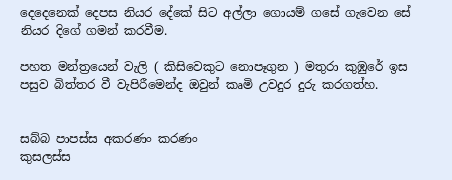දෙදෙනෙක් දෙපස නියර දේකේ සිට අල්ලා ගොයම් ගසේ ගැවෙන සේ නියර දිගේ ගමන් කරවීම.

පහත මන්ත්‍රයෙන් වැලි ( කිසිවෙකුට නොපෑගුන ) මතුරා කුඹුරේ ඉස පසුව බිත්තර වී වැපිරීමෙන්ද ඔවුන් කෘමි උවදුර දුරු කරගත්හ.


සබ්බ පාපස්ස අකරණං කරණං
කුසලස්ස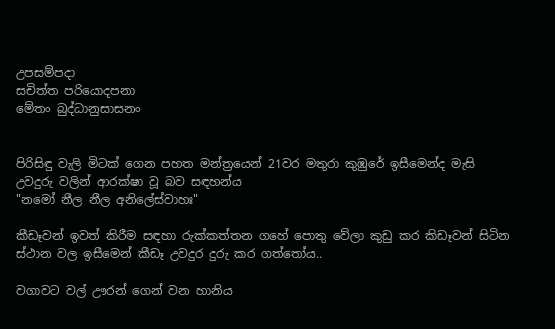උපසම්පදා
සචිත්ත පරියොදපනා
මේතං බුද්ධානුසාසනං


පිරිසිඳු වැලි මිටක් ගෙන පහත මන්ත්‍රයෙන් 21වර මතුරා කුඹුරේ ඉසීමෙන්ද මැසි උවදුරු වලින් ආරක්ෂා වූ බව සඳහන්ය
"නමෝ නීල නීල අනිලේස්වාහඃ"

කීඩෑවන් ඉවත් කිරීම සඳහා රුක්කත්තන ගහේ පොතු වේලා කුඩු කර කිඩෑවන් සිටින ස්ථාන වල ඉසීමෙන් කීඩෑ උවදුර දුරු කර ගත්තෝය..

වගාවට වල් ඌරන් ගෙන් වන හානිය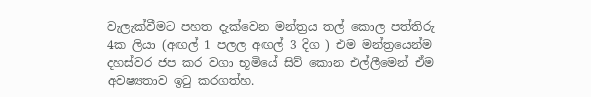වැලැක්වීමට පහත දැක්වෙන මන්ත්‍රය තල් කොල පත්තිරු 4ක ලියා (අඟල් 1 පලල අඟල් 3 දිග ) එම මන්ත්‍රයෙන්ම දහස්වර ජප කර වගා භූමියේ සිව් කොන එල්ලීමෙන් ඒම අවෂ්‍යතාව ඉටු කරගත්හ.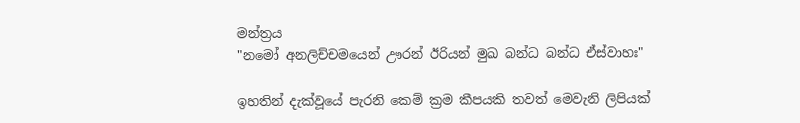මන්ත්‍රය
"නමෝ අනලිච්චමයෙන් ඌරන් ඊරියන් මුඛ බන්ධ බන්ධ ඒස්වාහඃ"

ඉහතින් දැක්වූයේ පැරනි කෙම් ක්‍රම කීපයකි තවත් මෙවැනි ලිපියක්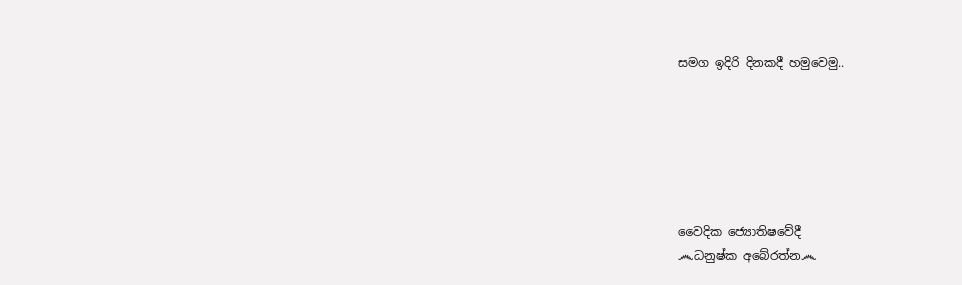සමග ඉදිරි දිනකදී හමුවෙමු..






වෛදික ජ්‍යොතිෂවේදී
෴ධනුෂ්ක අබේරත්න෴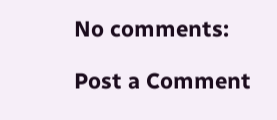No comments:

Post a Comment